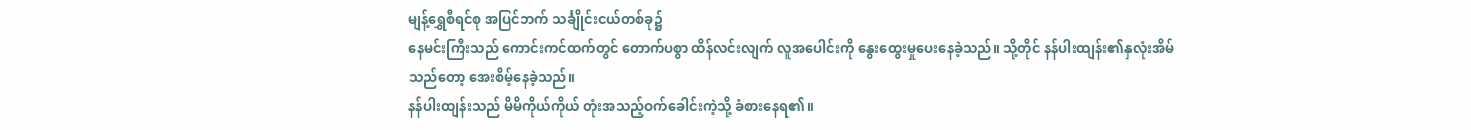မျန့်ရွှေစီရင်စု အပြင်ဘက် သင်္ချိုင်းငယ်တစ်ခု၌
နေမင်းကြီးသည် ကောင်းကင်ထက်တွင် တောက်ပစွာ ထိန်လင်းလျက် လူအပေါင်းကို နွေးထွေးမှုပေးနေခဲ့သည်။ သို့တိုင် နန်ပါးထျန်း၏နှလုံးအိမ်သည်တော့ အေးစိမ့်နေခဲ့သည်။
နန်ပါးထျန်းသည် မိမိကိုယ်ကိုယ် တုံးအသည့်ဝက်ခေါင်းကဲ့သို့ ခံစားနေရ၏။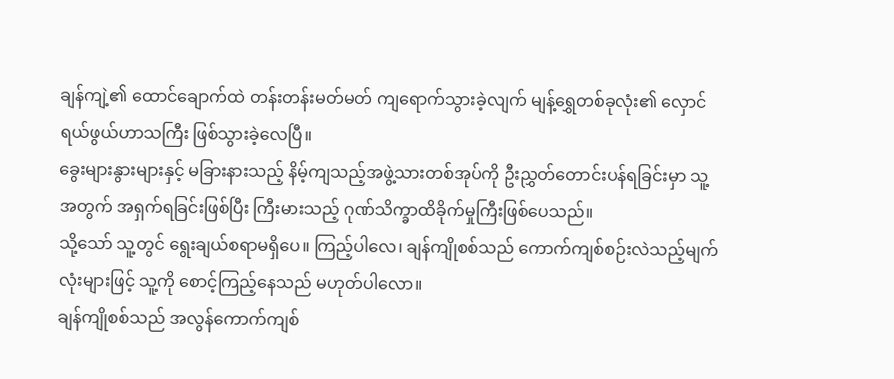ချန်ကျဲ့၏ ထောင်ချောက်ထဲ တန်းတန်းမတ်မတ် ကျရောက်သွားခဲ့လျက် မျန့်ရွှေတစ်ခုလုံး၏ လှောင်ရယ်ဖွယ်ဟာသကြီး ဖြစ်သွားခဲ့လေပြီ။
ခွေးများနွားများနှင့် မခြားနားသည့် နိမ့်ကျသည့်အဖွဲ့သားတစ်အုပ်ကို ဦးညွှတ်တောင်းပန်ရခြင်းမှာ သူ့အတွက် အရှက်ရခြင်းဖြစ်ပြီး ကြီးမားသည့် ဂုဏ်သိက္ခာထိခိုက်မှုကြီးဖြစ်ပေသည်။
သို့သော် သူ့တွင် ရွေးချယ်စရာမရှိပေ။ ကြည့်ပါလေ၊ ချန်ကျိုစစ်သည် ကောက်ကျစ်စဉ်းလဲသည့်မျက်လုံးများဖြင့် သူ့ကို စောင့်ကြည့်နေသည် မဟုတ်ပါလော။
ချန်ကျိုစစ်သည် အလွန်ကောက်ကျစ်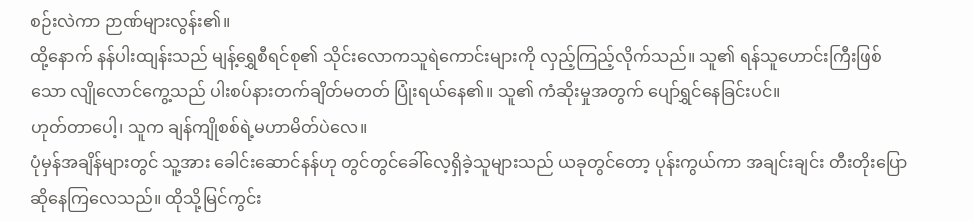စဉ်းလဲကာ ဉာဏ်များလွန်း၏။
ထို့နောက် နန်ပါးထျန်းသည် မျန့်ရွှေစီရင်စု၏ သိုင်းလောကသူရဲကောင်းများကို လှည့်ကြည့်လိုက်သည်။ သူ၏ ရန်သူဟောင်းကြီးဖြစ်သော လျိုလောင်ကွေ့သည် ပါးစပ်နားတက်ချိတ်မတတ် ပြုံးရယ်နေ၏။ သူ၏ ကံဆိုးမှုအတွက် ပျော်ရွှင်နေခြင်းပင်။
ဟုတ်တာပေါ့၊ သူက ချန်ကျိုစစ်ရဲ့မဟာမိတ်ပဲလေ။
ပုံမှန်အချိန်များတွင် သူ့အား ခေါင်းဆောင်နန်ဟု တွင်တွင်ခေါ်လေ့ရှိခဲ့သူများသည် ယခုတွင်တော့ ပုန်းကွယ်ကာ အချင်းချင်း တီးတိုးပြောဆိုနေကြလေသည်။ ထိုသို့မြင်ကွင်း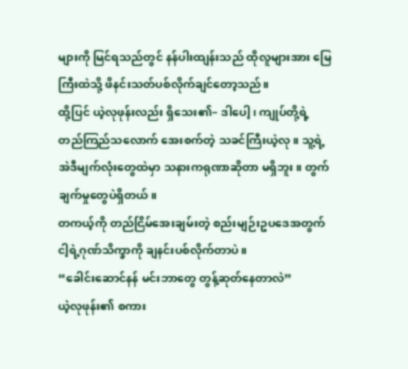များကို မြင်ရသည်တွင် နန်ပါးထျန်းသည် ထိုလူများအား မြေကြီးထဲသို့ ဖိနင်းသတ်ပစ်လိုက်ချင်တော့သည်။
ထို့ပြင် ယဲ့လုဖုန်းလည်း ရှိသေး၏– ဒါပေါ့၊ ကျုပ်တို့ရဲ့ တည်ကြည်သလောက် အေးစက်တဲ့ သခင်ကြီးယဲ့လု။ သူ့ရဲ့အဲဒီမျက်လုံးတွေထဲမှာ သနားကရုဏာဆိုတာ မရှိဘူး။ တွက်ချက်မှုတွေပဲရှိတယ်။
တကယ့်ကို တည်ငြိမ်အေးချမ်းတဲ့ စည်းမျဉ်းဥပဒေအတွက် ငါ့ရဲ့ဂုဏ်သိက္ခာကို ချနင်းပစ်လိုက်တာပဲ။
“ခေါင်းဆောင်နန် မင်းဘာတွေ တွန့်ဆုတ်နေတာလဲ”
ယဲ့လုဖုန်း၏ စကား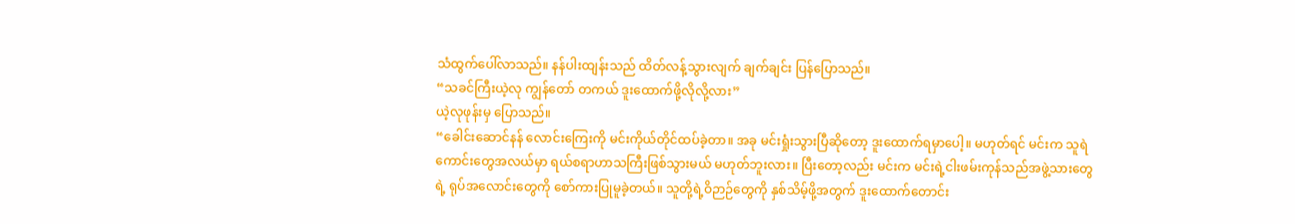သံထွက်ပေါ်လာသည်။ နန်ပါးထျန်းသည် ထိတ်လန့်သွားလျက် ချက်ချင်း ပြန်ပြောသည်။
“သခင်ကြီးယဲ့လု ကျွန်တော် တကယ် ဒူးထောက်ဖို့လိုလို့လား”
ယဲ့လုဖုန်းမှ ပြောသည်။
“ခေါင်းဆောင်နန် လောင်းကြေးကို မင်းကိုယ်တိုင်ထပ်ခဲ့တာ။ အခု မင်းရှုံးသွားပြီဆိုတော့ ဒူးထောက်ရမှာပေါ့။ မဟုတ်ရင် မင်းက သူရဲကောင်းတွေအလယ်မှာ ရယ်စရာဟာသကြီးဖြစ်သွားမယ် မဟုတ်ဘူးလား။ ပြီးတော့လည်း မင်းက မင်းရဲ့ငါးဖမ်းကုန်သည်အဖွဲ့သားတွေရဲ့ ရုပ်အလောင်းတွေကို စော်ကားပြုမူခဲ့တယ်။ သူတို့ရဲ့ဝိဉာဉ်တွေကို နှစ်သိမ့်ဖို့အတွက် ဒူးထောက်တောင်း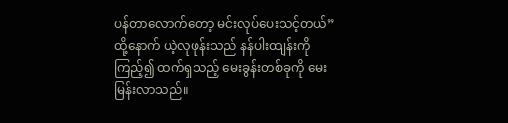ပန်တာလောက်တော့ မင်းလုပ်ပေးသင့်တယ်”
ထို့နောက် ယဲ့လုဖုန်းသည် နန်ပါးထျန်းကိုကြည့်၍ ထက်ရှသည့် မေးခွန်းတစ်ခုကို မေးမြန်းလာသည်။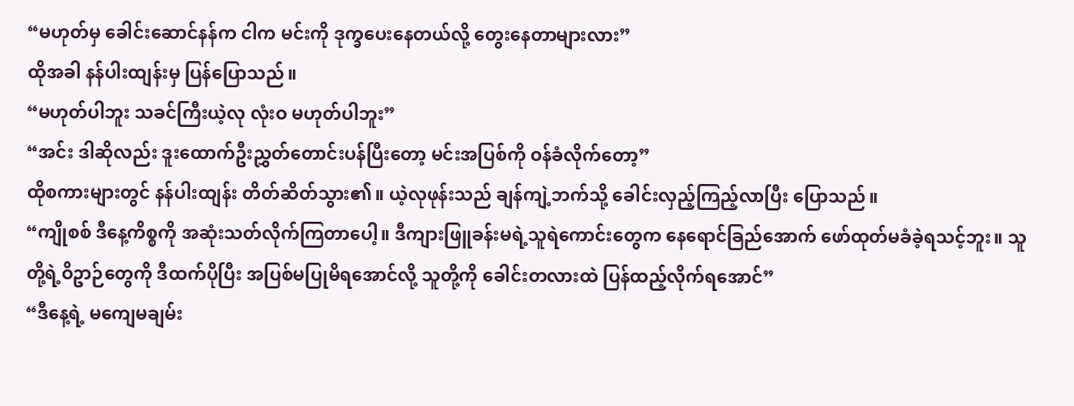“မဟုတ်မှ ခေါင်းဆောင်နန်က ငါက မင်းကို ဒုက္ခပေးနေတယ်လို့ တွေးနေတာများလား”
ထိုအခါ နန်ပါးထျန်းမှ ပြန်ပြောသည်။
“မဟုတ်ပါဘူး သခင်ကြီးယဲ့လု လုံးဝ မဟုတ်ပါဘူး”
“အင်း ဒါဆိုလည်း ဒူးထောက်ဦးညွှတ်တောင်းပန်ပြီးတော့ မင်းအပြစ်ကို ဝန်ခံလိုက်တော့”
ထိုစကားများတွင် နန်ပါးထျန်း တိတ်ဆိတ်သွား၏။ ယဲ့လုဖုန်းသည် ချန်ကျဲ့ဘက်သို့ ခေါင်းလှည့်ကြည့်လာပြီး ပြောသည်။
“ကျိုစစ် ဒီနေ့ကိစ္စကို အဆုံးသတ်လိုက်ကြတာပေါ့။ ဒီကျားဖြူခန်းမရဲ့သူရဲကောင်းတွေက နေရောင်ခြည်အောက် ဖော်ထုတ်မခံခဲ့ရသင့်ဘူး။ သူတို့ရဲ့ဝိဥာဉ်တွေကို ဒီထက်ပိုပြီး အပြစ်မပြုမိရအောင်လို့ သူတို့ကို ခေါင်းတလားထဲ ပြန်ထည့်လိုက်ရအောင်”
“ဒီနေ့ရဲ့ မကျေမချမ်း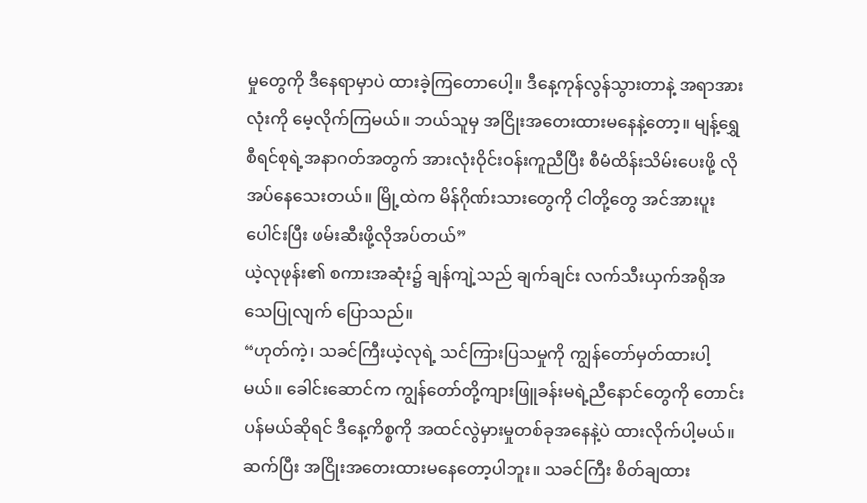မှုတွေကို ဒီနေရာမှာပဲ ထားခဲ့ကြတောပေါ့။ ဒီနေ့ကုန်လွန်သွားတာနဲ့ အရာအားလုံးကို မေ့လိုက်ကြမယ်။ ဘယ်သူမှ အငြိုးအတေးထားမနေနဲ့တော့။ မျန့်ရွှေစီရင်စုရဲ့အနာဂတ်အတွက် အားလုံးဝိုင်းဝန်းကူညီပြီး စီမံထိန်းသိမ်းပေးဖို့ လိုအပ်နေသေးတယ်။ မြို့ထဲက မိန်ဂိုဏ်းသားတွေကို ငါတို့တွေ အင်အားပူးပေါင်းပြီး ဖမ်းဆီးဖို့လိုအပ်တယ်”
ယဲ့လုဖုန်း၏ စကားအဆုံး၌ ချန်ကျဲ့သည် ချက်ချင်း လက်သီးယှက်အရိုအသေပြုလျက် ပြောသည်။
“ဟုတ်ကဲ့၊ သခင်ကြီးယဲ့လုရဲ့ သင်ကြားပြသမှုကို ကျွန်တော်မှတ်ထားပါ့မယ်။ ခေါင်းဆောင်က ကျွန်တော်တို့ကျားဖြူခန်းမရဲ့ညီနောင်တွေကို တောင်းပန်မယ်ဆိုရင် ဒီနေ့ကိစ္စကို အထင်လွဲမှားမှုတစ်ခုအနေနဲ့ပဲ ထားလိုက်ပါ့မယ်။ ဆက်ပြီး အငြိုးအတေးထားမနေတော့ပါဘူး။ သခင်ကြီး စိတ်ချထား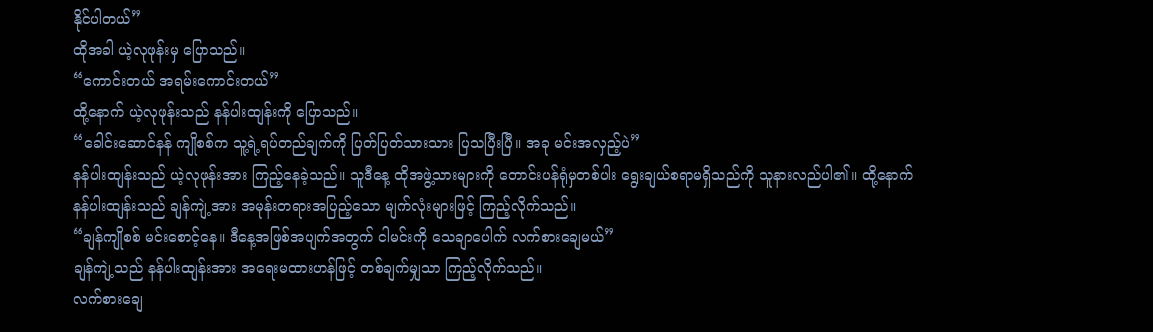နိုင်ပါတယ်”
ထိုအခါ ယဲ့လုဖုန်းမှ ပြောသည်။
“ကောင်းတယ် အရမ်းကောင်းတယ်”
ထို့နောက် ယဲ့လုဖုန်းသည် နန်ပါးထျန်းကို ပြောသည်။
“ခေါင်းဆောင်နန် ကျိုစစ်က သူ့ရဲ့ရပ်တည်ချက်ကို ပြတ်ပြတ်သားသား ပြသပြီးပြီ။ အခု မင်းအလှည့်ပဲ”
နန်ပါးထျန်းသည် ယဲ့လုဖုန်းအား ကြည့်နေခဲ့သည်။ သူဒီနေ့ ထိုအဖွဲ့သားများကို တောင်းပန်ရုံမှတစ်ပါး ရွေးချယ်စရာမရှိသည်ကို သူနားလည်ပါ၏။ ထို့နောက် နန်ပါးထျန်းသည် ချန်ကျဲ့အား အမုန်းတရားအပြည့်သော မျက်လုံးများဖြင့် ကြည့်လိုက်သည်။
“ချန်ကျိုစစ် မင်းစောင့်နေ။ ဒီနေ့အဖြစ်အပျက်အတွက် ငါမင်းကို သေချာပေါက် လက်စားချေမယ်”
ချန်ကျဲ့သည် နန်ပါးထျန်းအား အရေးမထားဟန်ဖြင့် တစ်ချက်မျှသာ ကြည့်လိုက်သည်။
လက်စားချေ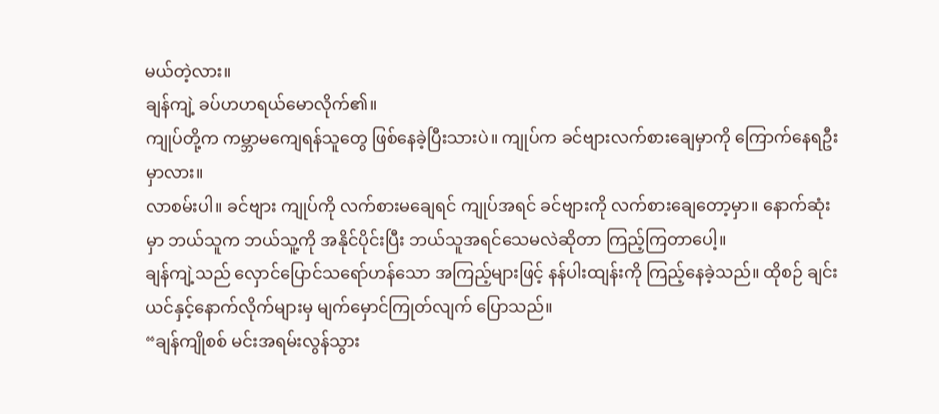မယ်တဲ့လား။
ချန်ကျဲ့ ခပ်ဟဟရယ်မောလိုက်၏။
ကျုပ်တို့က ကမ္ဘာမကျေရန်သူတွေ ဖြစ်နေခဲ့ပြီးသားပဲ။ ကျုပ်က ခင်ဗျားလက်စားချေမှာကို ကြောက်နေရဦးမှာလား။
လာစမ်းပါ။ ခင်ဗျား ကျုပ်ကို လက်စားမချေရင် ကျုပ်အရင် ခင်ဗျားကို လက်စားချေတော့မှာ။ နောက်ဆုံးမှာ ဘယ်သူက ဘယ်သူ့ကို အနိုင်ပိုင်းပြီး ဘယ်သူအရင်သေမလဲဆိုတာ ကြည့်ကြတာပေါ့။
ချန်ကျဲ့သည် လှောင်ပြောင်သရော်ဟန်သော အကြည့်များဖြင့် နန်ပါးထျန်းကို ကြည့်နေခဲ့သည်။ ထိုစဉ် ချင်းယင်နှင့်နောက်လိုက်များမှ မျက်မှောင်ကြုတ်လျက် ပြောသည်။
“ချန်ကျိုစစ် မင်းအရမ်းလွန်သွား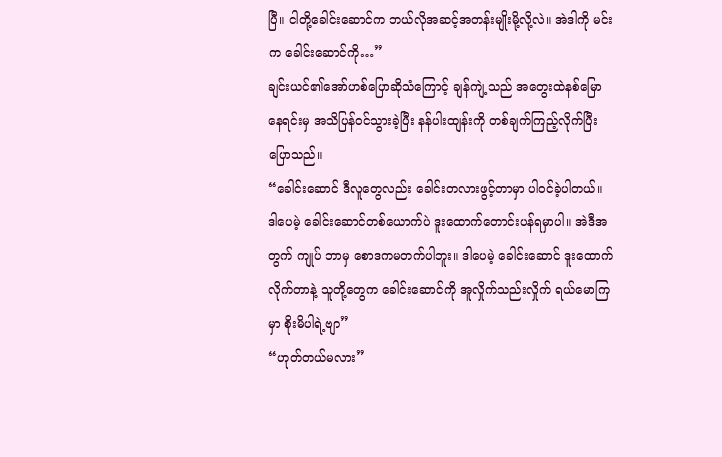ပြီ။ ငါတို့ခေါင်းဆောင်က ဘယ်လိုအဆင့်အတန်းမျိုးမို့လို့လဲ။ အဲဒါကို မင်းက ခေါင်းဆောင်ကို…”
ချင်းယင်၏အော်ဟစ်ပြောဆိုသံကြောင့် ချန်ကျဲ့သည် အတွေးထဲနစ်မြောနေရင်းမှ အသိပြန်ဝင်သွားခဲ့ပြီး နန်ပါးထျန်းကို တစ်ချက်ကြည့်လိုက်ပြီး ပြောသည်။
“ခေါင်းဆောင် ဒီလူတွေလည်း ခေါင်းတလားဖွင့်တာမှာ ပါဝင်ခဲ့ပါတယ်။ ဒါပေမဲ့ ခေါင်းဆောင်တစ်ယောက်ပဲ ဒူးထောက်တောင်းပန်ရမှာပါ။ အဲဒီအတွက် ကျုပ် ဘာမှ စောဒကမတက်ပါဘူး။ ဒါပေမဲ့ ခေါင်းဆောင် ဒူးထောက်လိုက်တာနဲ့ သူတို့တွေက ခေါင်းဆောင်ကို အူလှိုက်သည်းလှိုက် ရယ်မောကြမှာ စိုးမိပါရဲ့ဗျာ”
“ဟုတ်တယ်မလား”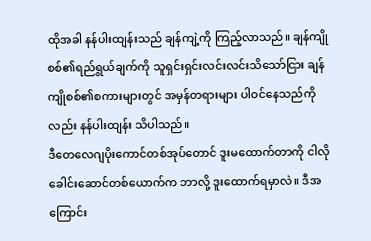ထိုအခါ နန်ပါးထျန်းသည် ချန်ကျဲ့ကို ကြည့်လာသည်။ ချန်ကျိုစစ်၏ရည်ရွယ်ချက်ကို သူရှင်းရှင်းလင်းလင်းသိသော်ငြား ချန်ကျိုစစ်၏စကားများတွင် အမှန်တရားများ ပါဝင်နေသည်ကိုလည်း နန်ပါးထျန်း သိပါသည်။
ဒီတေလေဂျပိုးကောင်တစ်အုပ်တောင် ဒူးမထောက်တာကို ငါလို ခေါင်းဆောင်တစ်ယောက်က ဘာလို့ ဒူးထောက်ရမှာလဲ။ ဒီအကြောင်း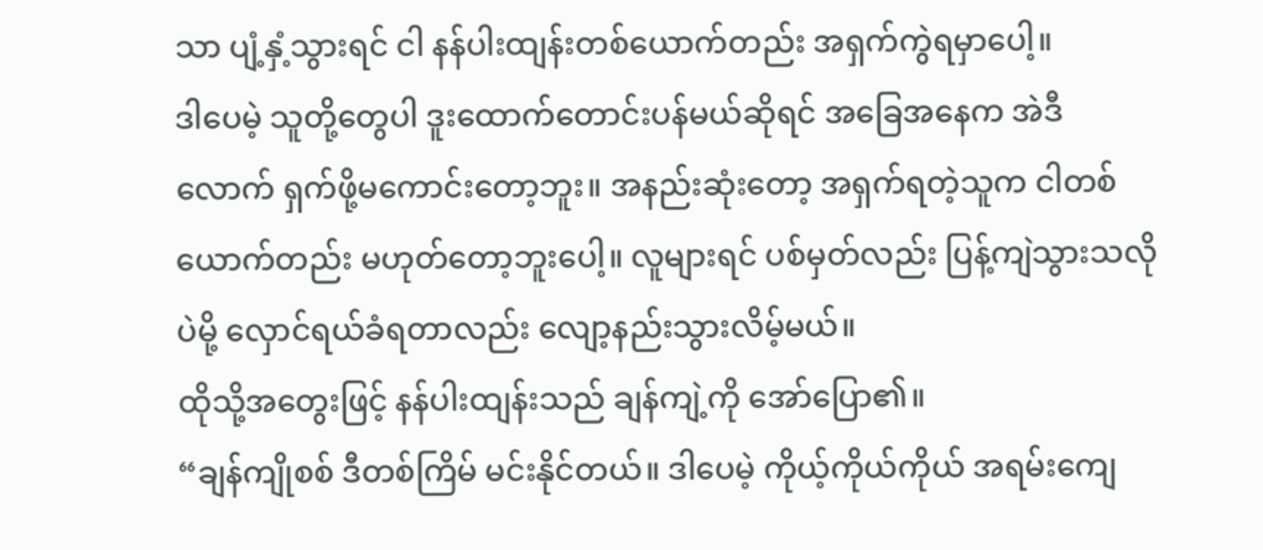သာ ပျံ့နှံ့သွားရင် ငါ နန်ပါးထျန်းတစ်ယောက်တည်း အရှက်ကွဲရမှာပေါ့။
ဒါပေမဲ့ သူတို့တွေပါ ဒူးထောက်တောင်းပန်မယ်ဆိုရင် အခြေအနေက အဲဒီလောက် ရှက်ဖို့မကောင်းတော့ဘူး။ အနည်းဆုံးတော့ အရှက်ရတဲ့သူက ငါတစ်ယောက်တည်း မဟုတ်တော့ဘူးပေါ့။ လူများရင် ပစ်မှတ်လည်း ပြန့်ကျဲသွားသလိုပဲမို့ လှောင်ရယ်ခံရတာလည်း လျော့နည်းသွားလိမ့်မယ်။
ထိုသို့အတွေးဖြင့် နန်ပါးထျန်းသည် ချန်ကျဲ့ကို အော်ပြော၏။
“ချန်ကျိုစစ် ဒီတစ်ကြိမ် မင်းနိုင်တယ်။ ဒါပေမဲ့ ကိုယ့်ကိုယ်ကိုယ် အရမ်းကျေ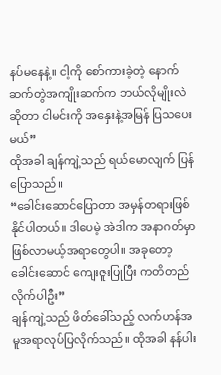နပ်မနေနဲ့။ ငါ့ကို စော်ကားခဲ့တဲ့ နောက်ဆက်တွဲအကျိုးဆက်က ဘယ်လိုမျိုးလဲဆိုတာ ငါမင်းကို အနှေးနဲ့အမြန် ပြသပေးမယ်”
ထိုအခါ ချန်ကျဲ့သည် ရယ်မောလျက် ပြန်ပြောသည်။
“ခေါင်းဆောင်ပြောတာ အမှန်တရားဖြစ်နိုင်ပါတယ်။ ဒါပေမဲ့ အဲဒါက အနာဂတ်မှာ ဖြစ်လာမယ့်အရာတွေပါ။ အခုတော့ ခေါင်းဆောင် ကျေးဇူးပြုပြီး ကတိတည်လိုက်ပါဦး”
ချန်ကျဲ့သည် ဖိတ်ခေါ်သည့် လက်ဟန်အမူအရာလုပ်ပြလိုက်သည်။ ထိုအခါ နန်ပါး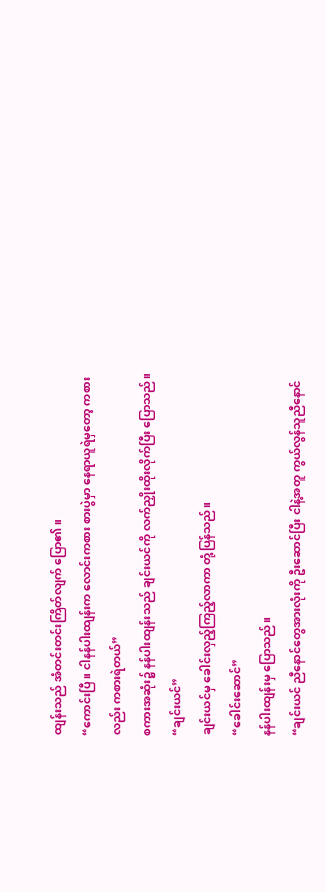ထျန်းသည် အံတင်းတင်းကြိတ်လျက် ပြော၏။
“ကောင်းပြီ။ ငါနန်ပါးထျန်းက လောင်းကစား စားပွဲမှာ နေရာယူရဲမှတော့ ကစားလည်း ကစားရဲတယ်”
စကားအဆုံး၌ နန်ပါးထျန်းသည် ချင်းယင်ကို လက်ညှိုးထိုးလိုက်ပြီး ပြောသည်။
“ချင်းယင်”
ချင်းယင်မှ ခေါင်းလှည့်ကြည့်လာကာ တုံ့ပြန်သည်။
“ခေါင်းဆောင်”
နန်ပါးထျန်းမှ ပြောသည်။
“ချင်းယင် ညီနောင်တွေအားလုံးကို ဦးဆောင်ပြီး ငါနဲ့အတူ ကွယ်လွန်သူညီနောင်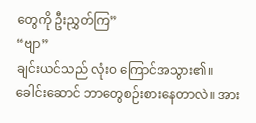တွေကို ဦးညွှတ်ကြ”
“ဗျာ”
ချင်းယင်သည် လုံးဝ ကြောင်အသွား၏။
ခေါင်းဆောင် ဘာတွေစဉ်းစားနေတာလဲ။ အား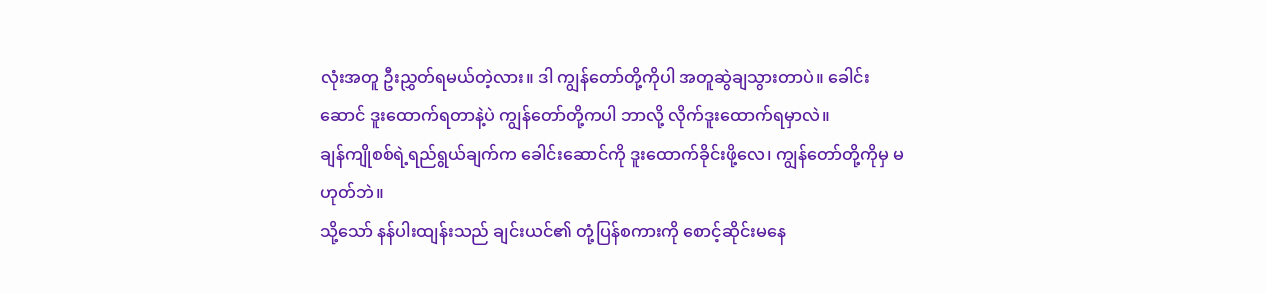လုံးအတူ ဦးညွှတ်ရမယ်တဲ့လား။ ဒါ ကျွန်တော်တို့ကိုပါ အတူဆွဲချသွားတာပဲ။ ခေါင်းဆောင် ဒူးထောက်ရတာနဲ့ပဲ ကျွန်တော်တို့ကပါ ဘာလို့ လိုက်ဒူးထောက်ရမှာလဲ။
ချန်ကျိုစစ်ရဲ့ရည်ရွယ်ချက်က ခေါင်းဆောင်ကို ဒူးထောက်ခိုင်းဖို့လေ၊ ကျွန်တော်တို့ကိုမှ မဟုတ်ဘဲ။
သို့သော် နန်ပါးထျန်းသည် ချင်းယင်၏ တုံ့ပြန်စကားကို စောင့်ဆိုင်းမနေ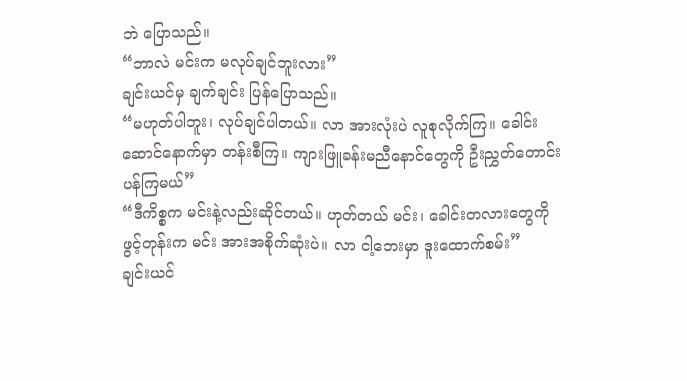ဘဲ ပြောသည်။
“ဘာလဲ မင်းက မလုပ်ချင်ဘူးလား”
ချင်းယင်မှ ချက်ချင်း ပြန်ပြောသည်။
“မဟုတ်ပါဘူး၊ လုပ်ချင်ပါတယ်။ လာ အားလုံးပဲ လူစုလိုက်ကြ။ ခေါင်းဆောင်နောက်မှာ တန်းစီကြ။ ကျားဖြူခန်းမညီနောင်တွေကို ဦးညွှတ်တောင်းပန်ကြမယ်”
“ဒီကိစ္စက မင်းနဲ့လည်းဆိုင်တယ်။ ဟုတ်တယ် မင်း၊ ခေါင်းတလားတွေကို ဖွင့်တုန်းက မင်း အားအစိုက်ဆုံးပဲ။ လာ ငါ့ဘေးမှာ ဒူးထောက်စမ်း”
ချင်းယင်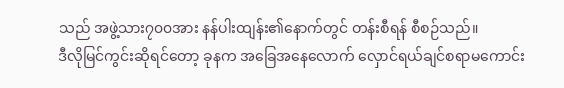သည် အဖွဲ့သား၇၀၀အား နန်ပါးထျန်း၏နောက်တွင် တန်းစီရန် စီစဉ်သည်။
ဒီလိုမြင်ကွင်းဆိုရင်တော့ ခုနက အခြေအနေလောက် လှောင်ရယ်ချင်စရာမကောင်း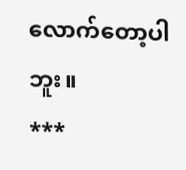လောက်တော့ပါဘူး။
***